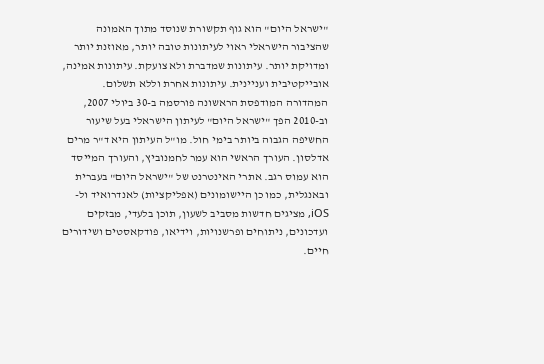"ישראל היום" הוא גוף תקשורת שנוסד מתוך האמונה שהציבור הישראלי ראוי לעיתונות טובה יותר, מאוזנת יותר ומדויקת יותר. עיתונות שמדברת ולא צועקת. עיתונות אמינה, אובייקטיבית ועניינית. עיתונות אחרת וללא תשלום. המהדורה המודפסת הראשונה פורסמה ב-30 ביולי 2007, וב-2010 הפך "ישראל היום" לעיתון הישראלי בעל שיעור החשיפה הגבוה ביותר בימי חול. מו"ל העיתון היא ד"ר מרים אדלסון. העורך הראשי הוא עמר לחמנוביץ, והעורך המייסד הוא עמוס רגב. אתרי האינטרנט של "ישראל היום" בעברית ובאנגלית, כמו כן היישומונים (אפליקציות) לאנדרואיד ול-iOS, מציגים חדשות מסביב לשעון, תוכן בלעדי, מבזקים ועדכונים, ניתוחים ופרשנויות, וידיאו, פודקאסטים ושידורים חיים.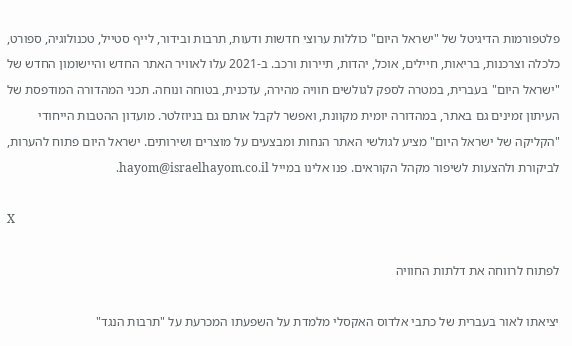פלטפורמות הדיגיטל של "ישראל היום" כוללות ערוצי חדשות ודעות, תרבות ובידור, לייף סטייל, טכנולוגיה, ספורט, כלכלה וצרכנות, בריאות, חיילים, אוכל, יהדות, תיירות ורכב. ב-2021 עלו לאוויר האתר החדש והיישומון החדש של "ישראל היום" בעברית, במטרה לספק לגולשים חוויה מהירה, עדכנית, בטוחה ונוחה. תכני המהדורה המודפסת של העיתון זמינים גם באתר, במהדורה יומית מקוונת, ואפשר לקבל אותם גם בניוזלטר. מועדון ההטבות הייחודי "הקליקה של ישראל היום" מציע לגולשי האתר הנחות ומבצעים על מוצרים ושירותים. ישראל היום פתוח להערות, לביקורת ולהצעות לשיפור מקהל הקוראים. פנו אלינו במייל hayom@israelhayom.co.il.

X

לפתוח לרווחה את דלתות החוויה

יציאתו לאור בעברית של כתבי אלדוס האקסלי מלמדת על השפעתו המכרעת על "תרבות הנגד"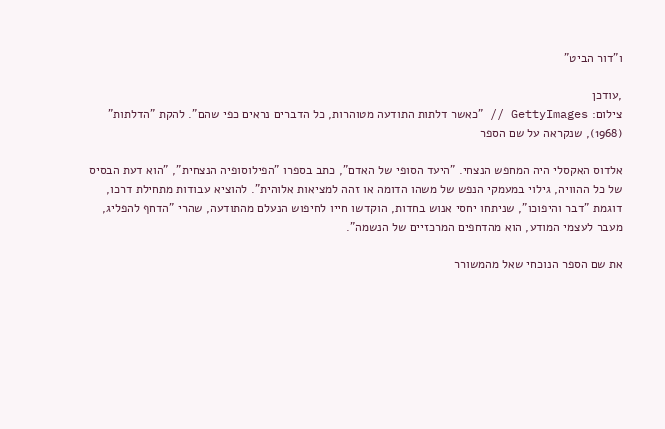ו"דור הביט"

,עודכן
צילום: GettyImages // "כאשר דלתות התודעה מטוהרות, כל הדברים נראים כפי שהם". להקת "הדלתות" (1968), שנקראה על שם הספר

אלדוס האקסלי היה המחפש הנצחי. "היעד הסופי של האדם", כתב בספרו "הפילוסופיה הנצחית", "הוא דעת הבסיס של כל ההוויה, גילוי במעמקי הנפש של משהו הדומה או זהה למציאות אלוהית". להוציא עבודות מתחילת דרכו, דוגמת "דבר והיפוכו", שניתחו יחסי אנוש בחדות, הוקדשו חייו לחיפוש הנעלם מהתודעה, שהרי "הדחף להפליג, מעבר לעצמי המודע, הוא מהדחפים המרכזיים של הנשמה".

את שם הספר הנוכחי שאל מהמשורר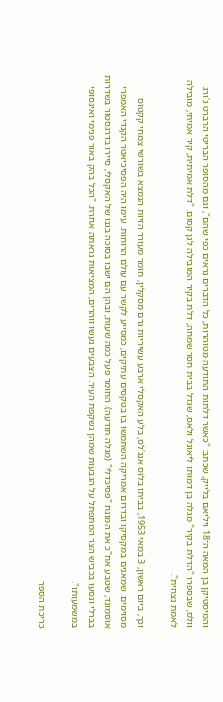והמיסטיקן בן המאה ה־18 ויליאם בלייק, שכתב: "כאשר דלתות התודעה מטוהרות, כל הדברים נראים כפי שהם", וגם מהסופר הבריטי הרברט ג'ורג וולס, שבספרו "הדלת בקיר" מגלה בן דמותו ליאונל ולאס, שגדל בבית חסר שמחה, דלת בקיר המובילה לגן קסום. "דלת אמיתית, קיר אמיתי, מובילה לאמת נצחית".

וכך, ביום ראשון, 3 במאי 1953, בביתו בלוס אנג'לס, בלע האקסלי ארבע עשיריות גרם מסקלין, חומר מעורר הזיות הנמצא בשורשי צמחי קקטוס מסוימים. שמאנים במקסיקו ובדרום אמריקה השתמשו בו בטקסים עתיקים, כמסייע לקשר עם עולם הרוחות. עימו היה הפסיכיאטר הקנדי האמפרי אוסמונד, שטבע אח"כ את המונח "פסיכדלי" (מגלה תודעה). החומר פעל כמה שעות, ובהן הם ישבו בסוכה בגנו של האקסלי, סיירו בדרגסטור בשדרות בברלי ונסעו בכביש הצר המתפתל על הגבעות שמהן נשקפת העיר. הצבעים נעשו זוהרים, המציאות נראתה אחרת. "הכל בהק באור פנימי ואינסופי במשמעותו".

כריכת הספר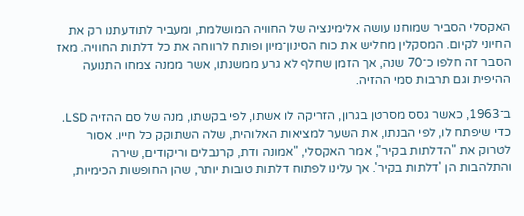האקסלי הסביר שמוחנו עושה אלימינציה של החוויה המושלמת, ומעביר לתודעתנו רק את החיוני לקיום. המסקלין מחליש את כוח הסינון־מיון ופותח לרווחה את כל דלתות החוויה. מאז הסבר זה חלפו כ־70 שנה, אך הזמן שחלף לא גרע ממשנתו, אשר ממנה צמחו התנועה ההיפית וגם תרבות סמי ההזיה.

ב־1963, כאשר גסס מסרטן בגרון, הזריקה לו אשתו, לפי בקשתו, מנה של סם ההזיה LSD. כדי שיפתח לו, לפי הבנתו, את השער למציאות האלוהית, שלה השתוקק כל חייו. אסור לטרוק את "הדלתות בקיר", אמר האקסלי, "אמונה ודת, קרנבלים וריקודים, שירה והתלהבות הן 'דלתות בקיר'. אך עלינו לפתוח דלתות טובות יותר, שהן החופשות הכימיות,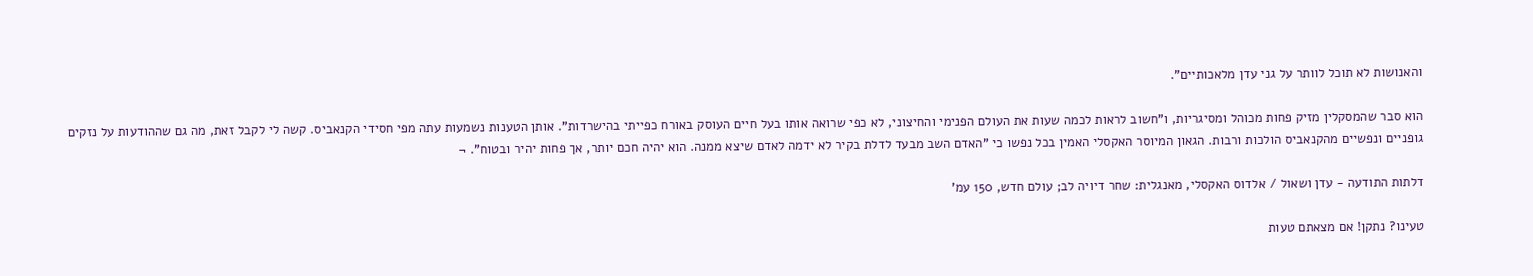והאנושות לא תוכל לוותר על גני עדן מלאכותיים".

הוא סבר שהמסקלין מזיק פחות מכוהל ומסיגריות, ו"חשוב לראות לכמה שעות את העולם הפנימי והחיצוני, לא כפי שרואה אותו בעל חיים העוסק באורח כפייתי בהישרדות". אותן הטענות נשמעות עתה מפי חסידי הקנאביס. קשה לי לקבל זאת, מה גם שההודעות על נזקים גופניים ונפשיים מהקנאביס הולכות ורבות. הגאון המיוסר האקסלי האמין בכל נפשו כי "האדם השב מבעד לדלת בקיר לא ידמה לאדם שיצא ממנה. הוא יהיה חכם יותר, אך פחות יהיר ובטוח". ¬

דלתות התודעה - עדן ושאול / אלדוס האקסלי, מאנגלית: שחר דיויה לב; עולם חדש, 150 עמ'

טעינו? נתקן! אם מצאתם טעות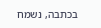בכתבה, נשמח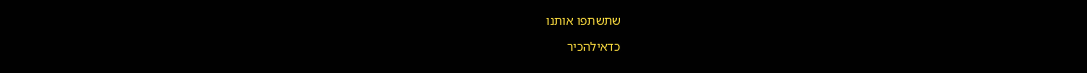שתשתפו אותנו

כדאילהכיר